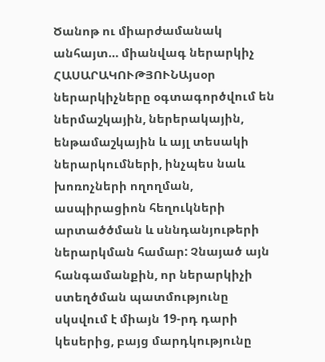Ծանոթ ու միարժամանակ անհայտ… միանվագ ներարկիչ
ՀԱՍԱՐԱԿՈՒԹՅՈՒՆԱյսօր ներարկիչները օգտագործվում են ներմաշկային, ներերակային, ենթամաշկային և այլ տեսակի ներարկումների, ինչպես նաև խոռոչների ողողման, ասպիրացիոն հեղուկների արտածծման և սննդանյութերի ներարկման համար: Չնայած այն հանգամանքին, որ ներարկիչի ստեղծման պատմությունը սկսվում է միայն 19-րդ դարի կեսերից, բայց մարդկությունը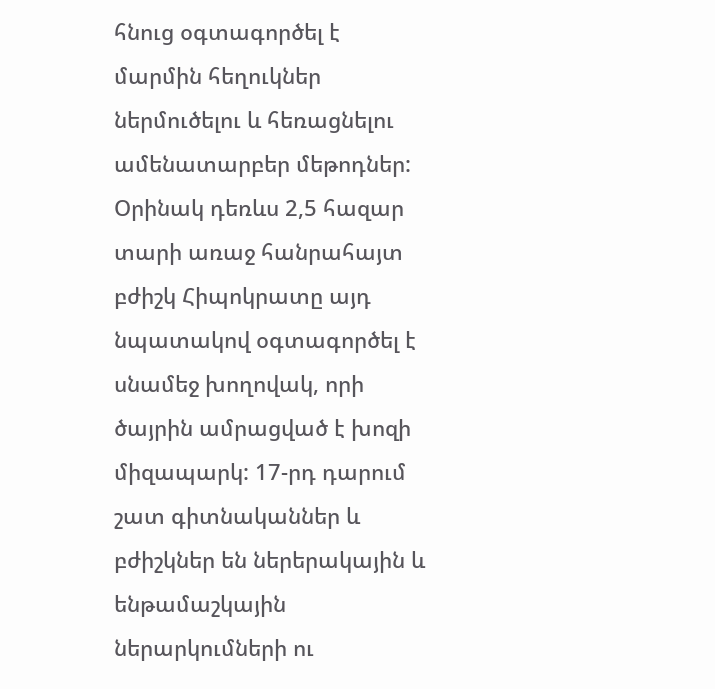հնուց օգտագործել է մարմին հեղուկներ ներմուծելու և հեռացնելու ամենատարբեր մեթոդներ:
Օրինակ դեռևս 2,5 հազար տարի առաջ հանրահայտ բժիշկ Հիպոկրատը այդ նպատակով օգտագործել է սնամեջ խողովակ, որի ծայրին ամրացված է խոզի միզապարկ: 17-րդ դարում շատ գիտնականներ և բժիշկներ են ներերակային և ենթամաշկային ներարկումների ու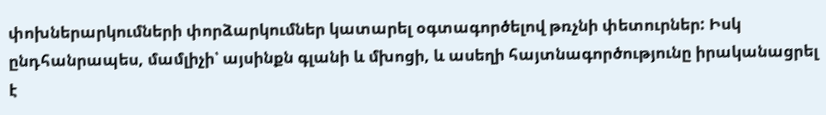փոխներարկումների փորձարկումներ կատարել օգտագործելով թռչնի փետուրներ: Իսկ ընդհանրապես, մամլիչի՝ այսինքն գլանի և մխոցի, և ասեղի հայտնագործությունը իրականացրել է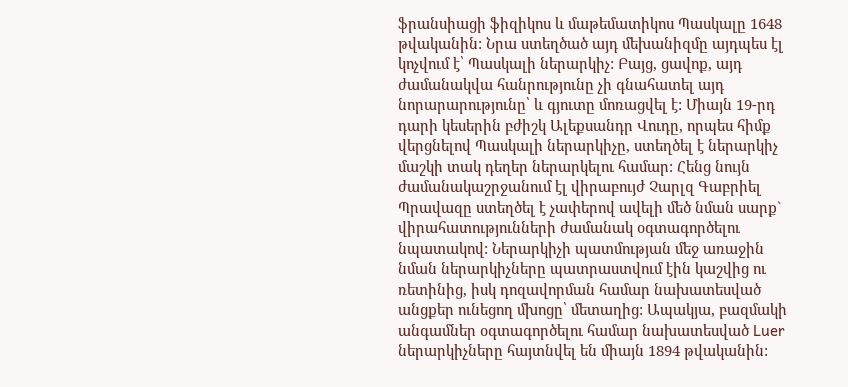ֆրանսիացի ֆիզիկոս և մաթեմատիկոս Պասկալը 1648 թվականին: Նրա ստեղծած այդ մեխանիզմը այդպես էլ կոչվում է՝ Պասկալի ներարկիչ: Բայց, ցավոք, այդ ժամանակվա հանրությունը չի գնահատել այդ նորարարությունը՝ և գյուտը մոռացվել է: Միայն 19-րդ դարի կեսերին բժիշկ Ալեքսանդր Վուդը, որպես հիմք վերցնելով Պասկալի ներարկիչը, ստեղծել է ներարկիչ մաշկի տակ դեղեր ներարկելու համար: Հենց նույն ժամանակաշրջանում էլ վիրաբույժ Չարլզ Գաբրիել Պրավազը ստեղծել է չափերով ավելի մեծ նման սարք` վիրահատությունների ժամանակ օգտագործելու նպատակով: Ներարկիչի պատմության մեջ առաջին նման ներարկիչները պատրաստվում էին կաշվից ու ռետինից, իսկ դոզավորման համար նախատեսված անցքեր ունեցող մխոցը՝ մետաղից: Ապակյա, բազմակի անգամներ օգտագործելու համար նախատեսված Luer ներարկիչները հայտնվել են միայն 1894 թվականին: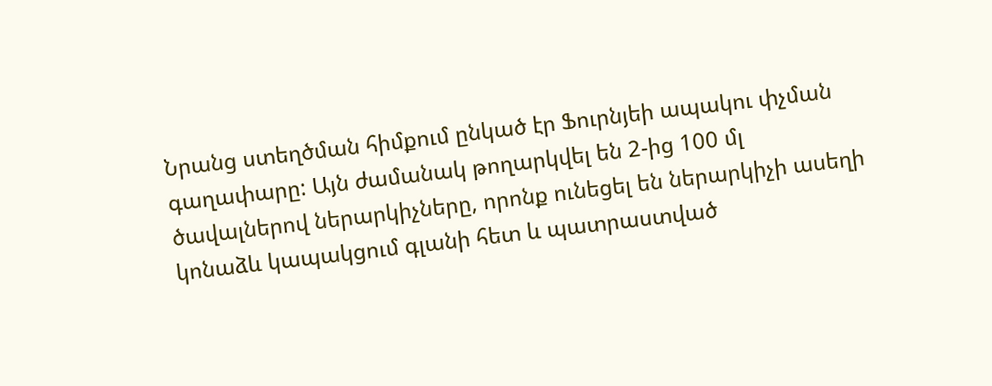Նրանց ստեղծման հիմքում ընկած էր Ֆուրնյեի ապակու փչման գաղափարը: Այն ժամանակ թողարկվել են 2-ից 100 մլ ծավալներով ներարկիչները, որոնք ունեցել են ներարկիչի ասեղի կոնաձև կապակցում գլանի հետ և պատրաստված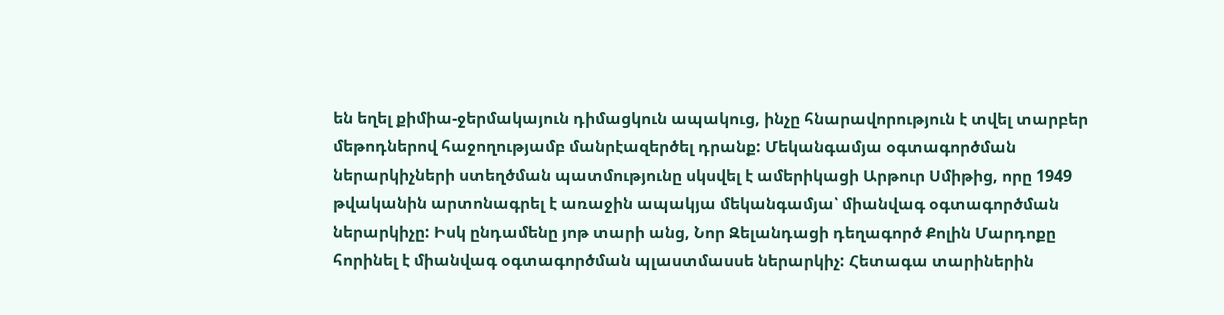են եղել քիմիա-ջերմակայուն դիմացկուն ապակուց, ինչը հնարավորություն է տվել տարբեր մեթոդներով հաջողությամբ մանրէազերծել դրանք: Մեկանգամյա օգտագործման ներարկիչների ստեղծման պատմությունը սկսվել է ամերիկացի Արթուր Սմիթից, որը 1949 թվականին արտոնագրել է առաջին ապակյա մեկանգամյա՝ միանվագ օգտագործման ներարկիչը: Իսկ ընդամենը յոթ տարի անց, Նոր Զելանդացի դեղագործ Քոլին Մարդոքը հորինել է միանվագ օգտագործման պլաստմասսե ներարկիչ: Հետագա տարիներին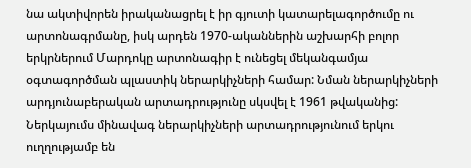նա ակտիվորեն իրականացրել է իր գյուտի կատարելագործումը ու արտոնագրմանը, իսկ արդեն 1970-ականներին աշխարհի բոլոր երկրներում Մարդոկը արտոնագիր է ունեցել մեկանգամյա օգտագործման պլաստիկ ներարկիչների համար: Նման ներարկիչների արդյունաբերական արտադրությունը սկսվել է 1961 թվականից: Ներկայումս մինավագ ներարկիչների արտադրությունում երկու ուղղությամբ են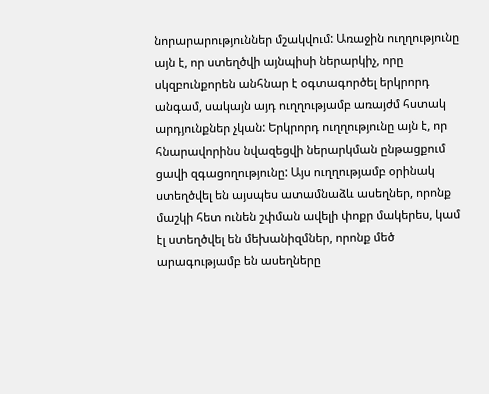նորարարություններ մշակվում: Առաջին ուղղությունը այն է, որ ստեղծվի այնպիսի ներարկիչ, որը սկզբունքորեն անհնար է օգտագործել երկրորդ անգամ, սակայն այդ ուղղությամբ առայժմ հստակ արդյունքներ չկան: Երկրորդ ուղղությունը այն է, որ հնարավորինս նվազեցվի ներարկման ընթացքում ցավի զգացողությունը: Այս ուղղությամբ օրինակ ստեղծվել են այսպես ատամնաձև ասեղներ, որոնք մաշկի հետ ունեն շփման ավելի փոքր մակերես, կամ էլ ստեղծվել են մեխանիզմներ, որոնք մեծ արագությամբ են ասեղները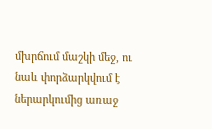մխրճում մաշկի մեջ, ու նաև փորձարկվում է ներարկումից առաջ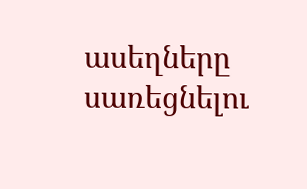ասեղները սառեցնելու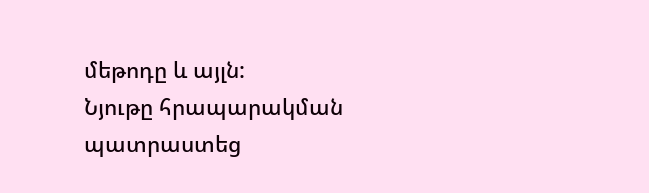մեթոդը և այլն:
Նյութը հրապարակման պատրաստեց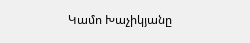Կամո Խաչիկյանը